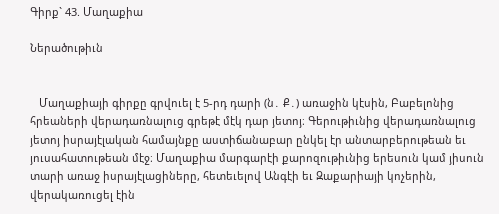Գիրք` 43. Մաղաքիա

Ներածութիւն


   Մաղաքիայի գիրքը գրվուել է 5-րդ դարի (ն․ Ք․) առաջին կէսին, Բաբելոնից հրեաների վերադառնալուց գրեթէ մէկ դար յետոյ։ Գերութիւնից վերադառնալուց յետոյ իսրայէլական համայնքը աստիճանաբար ընկել էր անտարբերութեան եւ յուսահատութեան մէջ։ Մաղաքիա մարգարէի քարոզութիւնից երեսուն կամ յիսուն տարի առաջ իսրայէլացիները, հետեւելով Անգէի եւ Զաքարիայի կոչերին, վերակառուցել էին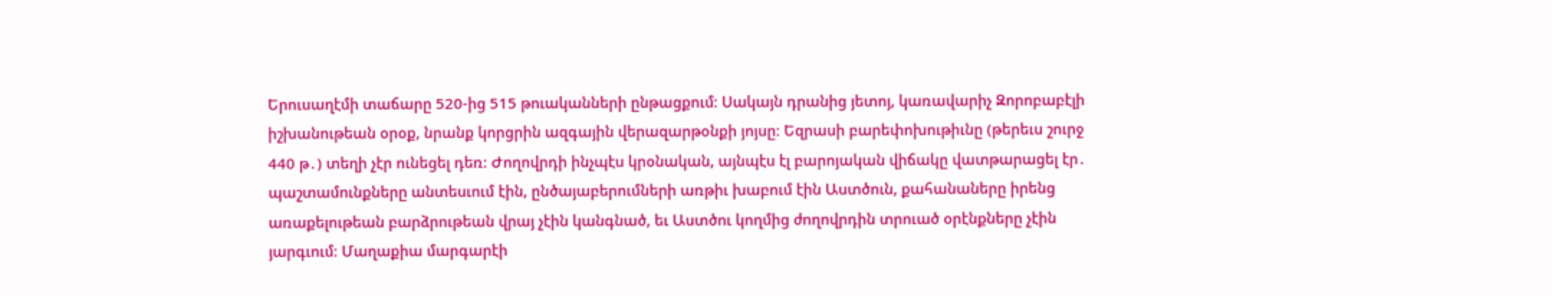Երուսաղէմի տաճարը 520-ից 515 թուականների ընթացքում։ Սակայն դրանից յետոյ, կառավարիչ Զորոբաբէլի իշխանութեան օրօք, նրանք կորցրին ազգային վերազարթօնքի յոյսը։ Եզրասի բարեփոխութիւնը (թերեւս շուրջ 440 թ․) տեղի չէր ունեցել դեռ։ Ժողովրդի ինչպէս կրօնական, այնպէս էլ բարոյական վիճակը վատթարացել էր․ պաշտամունքները անտեսւում էին, ընծայաբերումների առթիւ խաբում էին Աստծուն, քահանաները իրենց առաքելութեան բարձրութեան վրայ չէին կանգնած, եւ Աստծու կողմից ժողովրդին տրուած օրէնքները չէին յարգւում։ Մաղաքիա մարգարէի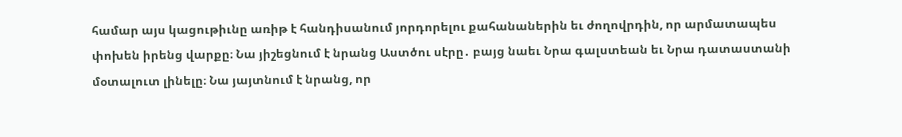համար այս կացութիւնը առիթ է հանդիսանում յորդորելու քահանաներին եւ ժողովրդին, որ արմատապես փոխեն իրենց վարքը։ Նա յիշեցնում է նրանց Աստծու սէրը․ բայց նաեւ Նրա գալստեան եւ Նրա դատաստանի մօտալուտ լինելը։ Նա յայտնում է նրանց, որ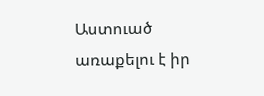Աստուած առաքելու է իր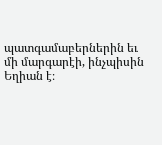պատգամաբերներին եւ մի մարգարէի, ինչպիսին Եղիան է։